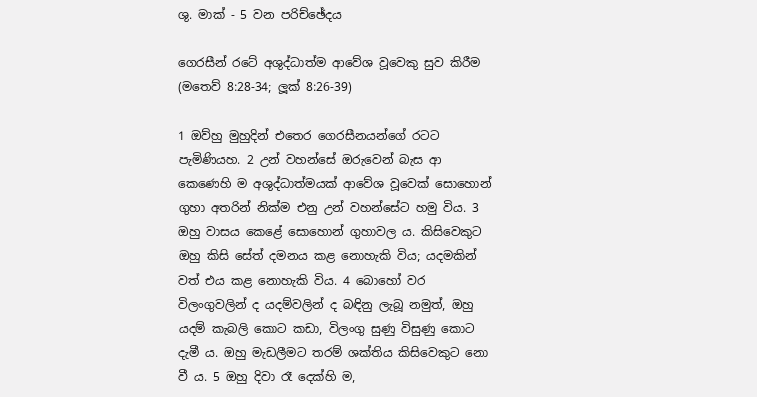ශු. මාක් - 5 වන පරිච්ඡේදය

ගෙරසීන් රටේ අශුද්ධාත්ම ආවේශ වූවෙකු සුව කිරීම
(මතෙව් 8:28-34; ලූක් 8:26-39)

1 ඔව්හු මුහුදින් එතෙර ගෙරසීනයන්ගේ රටට පැමිණියහ. 2 උන් වහන්සේ ඔරුවෙන් බැස ආ කෙණෙහි ම අශුද්ධාත්මයක් ආවේශ වූවෙක් සොහොන් ගුහා අතරින් නික්ම එනු උන් වහන්සේට හමු විය. 3 ඔහු වාසය කෙළේ සොහොන් ගුහාවල ය. කිසිවෙකුට ඔහු කිසි සේත් දමනය කළ නොහැකි විය; යදමකින් වත් එය කළ නොහැකි විය. 4 බොහෝ වර විලංගුවලින් ද යදම්වලින් ද බඳිනු ලැබූ නමුත්, ඔහු යදම් කැබලි කොට කඩා, විලංගු සුණු විසුණු කොට දැමී ය. ඔහු මැඩලීමට තරම් ශක්තිය කිසිවෙකුට නො වී ය. 5 ඔහු දිවා රෑ දෙක්හි ම,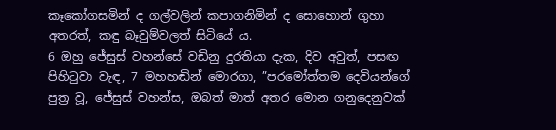කෑකෝගසමින් ද ගල්වලින් කපාගනිමින් ද සොහොන් ගුහා අතරත්, කඳු බෑවුම්වලත් සිටියේ ය.
6 ඔහු ජේසුස් වහන්සේ වඩිනු දුරතියා දැක, දිව අවුත්, පසඟ පිහිටුවා වැඳ, 7 මහහඬින් මොරගා, ”පරමෝත්තම දෙවියන්ගේ පුත්‍ර වූ, ජේසුස් වහන්ස, ඔබත් මාත් අතර මොන ගනුදෙනුවක්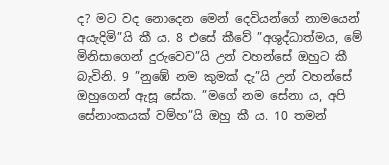ද? මට වද නොදෙන මෙන්‍ දෙවියන්ගේ නාමයෙන් අයැදිමි”යි කී ය. 8 එසේ කීවේ ”අශුද්ධාත්මය, මේ මිනිසාගෙන් දුරුවෙව”යි උන් වහන්සේ ඔහුට කී බැවිනි. 9 ”නුඹේ නම කුමක් දැ”යි උන් වහන්සේ ඔහුගෙන් ඇසූ සේක. ”මගේ නම සේනා ය, අපි සේනාංකයක් වම්හ”යි ඔහු කී ය. 10 තමන්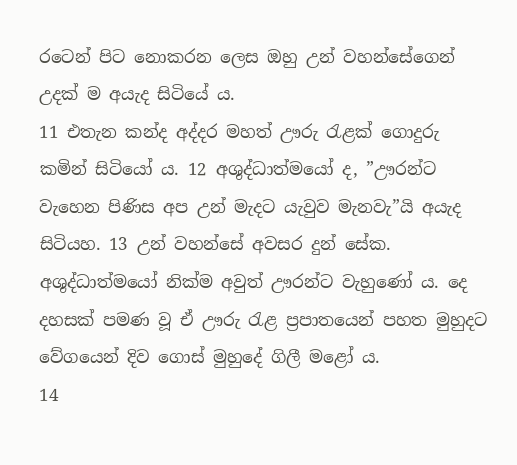රටෙන් පිට නොකරන ලෙස ඔහු උන් වහන්සේගෙන් උදක් ම අයැද සිටියේ ය.
11 එතැන කන්ද අද්දර මහත් ඌරු රැළක් ගොදුරු කමින් සිටියෝ ය. 12 අශුද්ධාත්මයෝ ද, ”ඌරන්ට වැහෙන පිණිස අප උන් මැදට යැවුව මැනවැ”යි අයැද සිටියහ. 13 උන් වහන්සේ අවසර දුන් සේක. අශුද්ධාත්මයෝ නික්ම අවුත් ඌරන්ට වැහුණෝ ය. දෙ දහසක් පමණ වූ ඒ ඌරු රැළ ප්‍රපාතයෙන් පහත මුහුදට වේගයෙන් දිව ගොස් මුහුදේ ගිලී මළෝ ය.
14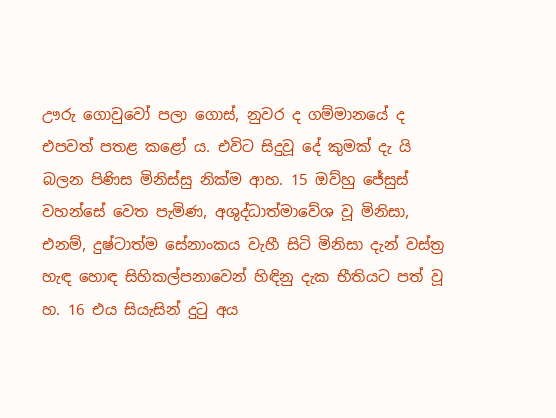ඌරු ගොවුවෝ පලා ගොස්, නුවර ද ගම්මානයේ ද එපවත් පතළ කළෝ ය. එවිට සිදුවූ දේ කුමක් දැ යි බලන පිණිස මිනිස්සු නික්ම ආහ. 15 ඔව්හු ජේසුස් වහන්සේ වෙත පැමිණ, අශුද්ධාත්මාවේශ වූ මිනිසා, එනම්, දුෂ්ටාත්ම සේනාංකය වැහී සිටි මිනිසා දැන් වස්ත්‍ර හැඳ හොඳ සිහිකල්පනාවෙන් හිඳිනු දැක භීතියට පත් වූ හ. 16 එය සියැසින් දුටු අය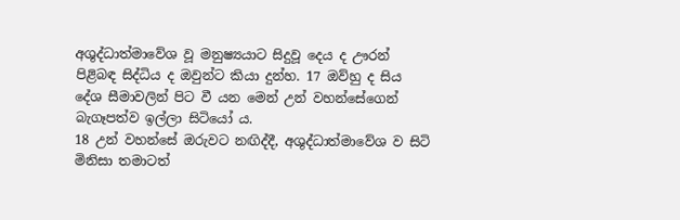අශුද්ධාත්මාවේශ වූ මනුෂ්‍යයාට සිදුවූ දෙය ද ඌරන් පිළිබඳ සිද්ධිය ද ඔවුන්ට කියා දුන්හ. 17 ඔව්හු ද සිය දේශ සීමාවලින් පිට වී යන මෙන්‍ උන් වහන්සේගෙන් බැගෑපත්ව ඉල්ලා සිටියෝ ය.
18 උන් වහන්සේ ඔරුවට නඟිද්දී, අශුද්ධාත්මාවේශ ව සිටි මිනිසා තමාටත්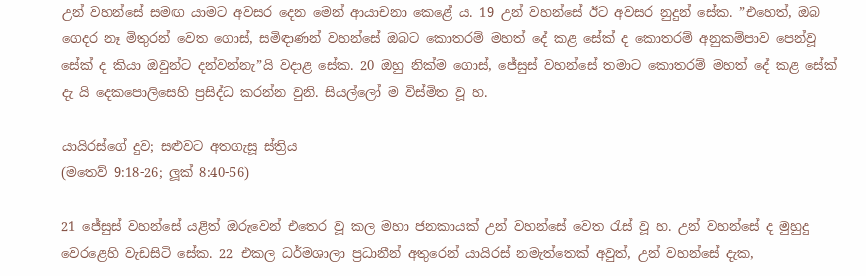උන් වහන්සේ සමඟ යාමට අවසර දෙන මෙන්‍ ආයාචනා කෙළේ ය. 19 උන් වහන්සේ ඊට අවසර නුදුන් සේක. ”එහෙත්, ඔබ ගෙදර නෑ මිතුරන් වෙත ගොස්, සමිඳාණන් වහන්සේ ඔබට කොතරම් මහත් දේ කළ සේක් ද කොතරම් අනුකම්පාව පෙන්වූ සේක් ද කියා ඔවුන්ට දන්වන්නැ”යි වදාළ සේක. 20 ඔහු නික්ම ගොස්, ජේසුස් වහන්සේ තමාට කොතරම් මහත් දේ කළ සේක් දැ යි දෙකපොලිසෙහි ප්‍රසිද්ධ කරන්න වුනි. සියල්ලෝ ම විස්මිත වූ හ.

යායිරස්ගේ දුව; සළුවට අතගැසූ ස්ත්‍රිය
(මතෙව් 9:18-26; ලූක් 8:40-56)

21 ජේසුස් වහන්සේ යළිත් ඔරුවෙන් එතෙර වූ කල මහා ජනකායක් උන් වහන්සේ වෙත රැස් වූ හ. උන් වහන්සේ ද මුහුදු වෙරළෙහි වැඩසිටි සේක. 22 එකල ධර්මශාලා ප්‍රධානීන් අතුරෙන් යායිරස් නමැත්තෙක් අවුත්, උන් වහන්සේ දැක,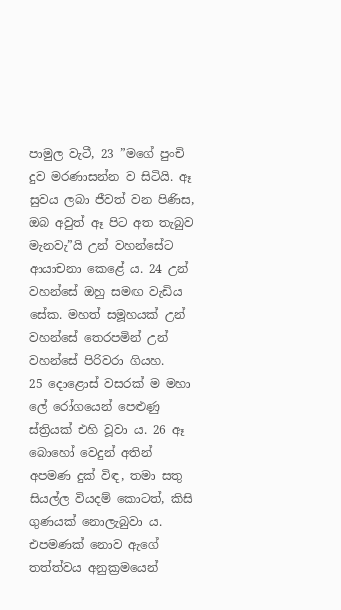පාමුල වැටී, 23 ”මගේ පුංචි දුව මරණාසන්න ව සිටියි. ඈ සුවය ලබා ජීවත් වන පිණිස, ඔබ අවුත් ඈ පිට අත තැබුව මැනවැ”යි උන් වහන්සේට ආයාචනා කෙළේ ය. 24 උන් වහන්සේ ඔහු සමඟ වැඩිය සේක. මහත් සමූහයක් උන් වහන්සේ තෙරපමින් උන් වහන්සේ පිරිවරා ගියහ.
25 දොළොස් වසරක් ම මහා ලේ රෝගයෙන් පෙළුණු ස්ත්‍රියක් එහි වූවා ය. 26 ඈ බොහෝ වෙදුන් අතින් අපමණ දුක් විඳ, තමා සතු සියල්ල වියදම් කොටත්, කිසි ගුණයක් නොලැබුවා ය. එපමණක් නොව ඇගේ තත්ත්වය අනුක්‍රමයෙන්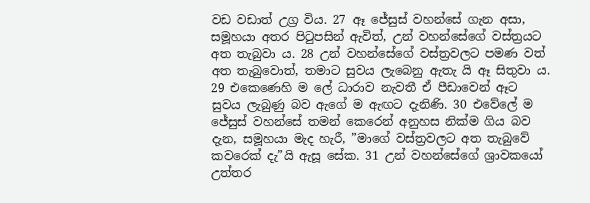වඩ වඩාත් උග්‍ර විය. 27 ඈ ජේසුස් වහන්සේ ගැන අසා, සමූහයා අතර පිටුපසින් ඇවිත්, උන් වහන්සේගේ වස්ත්‍රයට අත තැබුවා ය. 28 උන් වහන්සේගේ වස්ත්‍රවලට පමණ වත් අත තැබුවොත්, තමාට සුවය ලැබෙනු ඇතැ යි ඈ සිතුවා ය. 29 එකෙණෙහි ම ලේ ධාරාව නැවතී ඒ පීඩාවෙන් ඈට සුවය ලැබුණු බව ඇගේ ම ඇඟට දැනිණි. 30 එවේලේ ම ජේසුස් වහන්සේ තමන් කෙරෙන් අනුහස නික්ම ගිය බව දැන, සමූහයා මැද හැරී, ”මාගේ වස්ත්‍රවලට අත තැබුවේ කවරෙක් දැ”යි ඇසූ සේක. 31 උන් වහන්සේගේ ශ්‍රාවකයෝ උත්තර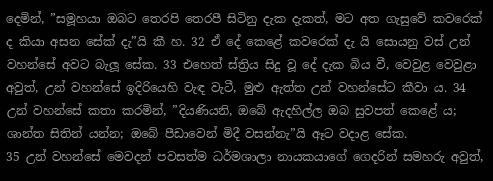දෙමින්, ”සමූහයා ඔබට තෙරපි තෙරපී සිටිනු දැක දැකත්, මට අත ගැසුවේ කවරෙක් ද කියා අසන සේක් දැ”යි කී හ. 32 ඒ දේ කෙළේ කවරෙක් දැ යි සොයනු වස් උන් වහන්සේ අවට බැලූ සේක. 33 එහෙත් ස්ත්‍රිය සිදු වූ දේ දැක බිය වී, වෙවුළ වෙවුළා අවුත්, උන් වහන්සේ ඉදිරියෙහි වැඳ වැටී, මුළු ඇත්ත උන් වහන්සේට කීවා ය. 34 උන් වහන්සේ කතා කරමින්, ”දියණියනි, ඔබේ ඇදහිල්ල ඔබ සුවපත් කෙළේ ය; ශාන්ත සිතින් යන්න; ඔබේ පීඩාවෙන් මිදී වසන්නැ”යි ඈට වදාළ සේක.
35 උන් වහන්සේ මෙවදන් පවසත්ම ධර්මශාලා නායකයාගේ ගෙදරින් සමහරු අවුත්,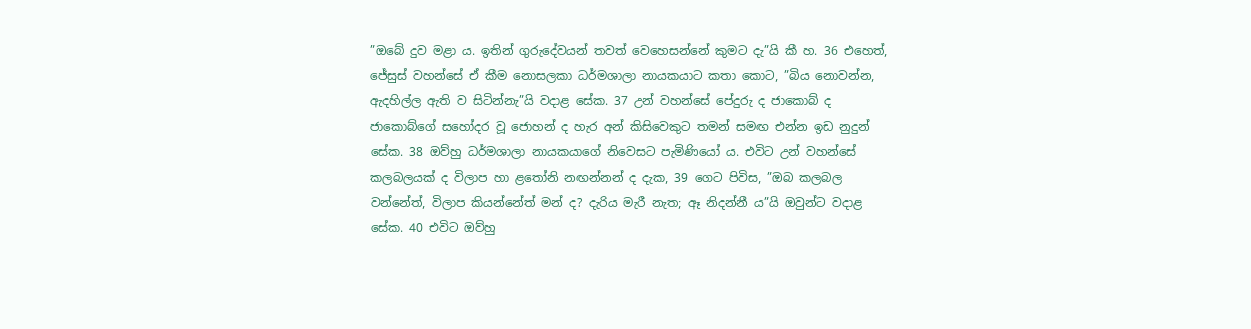”ඔබේ දුව මළා ය. ඉතින් ගුරුදේවයන් තවත් වෙහෙසන්නේ කුමට දැ”යි කී හ. 36 එහෙත්, ජේසුස් වහන්සේ ඒ කීම නොසලකා ධර්මශාලා නායකයාට කතා කොට, ”බිය නොවන්න, ඇදහිල්ල ඇති ව සිටින්නැ”යි වදාළ සේක. 37 උන් වහන්සේ පේදුරු ද ජාකොබ් ද ජාකොබ්ගේ සහෝදර වූ ජොහන් ද හැර අන් කිසිවෙකුට තමන් සමඟ එන්න ඉඩ නුදුන් සේක. 38 ඔව්හු ධර්මශාලා නායකයාගේ නිවෙසට පැමිණියෝ ය. එවිට උන් වහන්සේ කලබලයක් ද විලාප හා ළතෝනි නඟන්නන් ද දැක, 39 ගෙට පිවිස, ”ඔබ කලබල වන්නේත්, විලාප කියන්නේත් මන් ද? දැරිය මැරී නැත; ඈ නිදන්නී ය”යි ඔවුන්ට වදාළ සේක. 40 එවිට ඔව්හු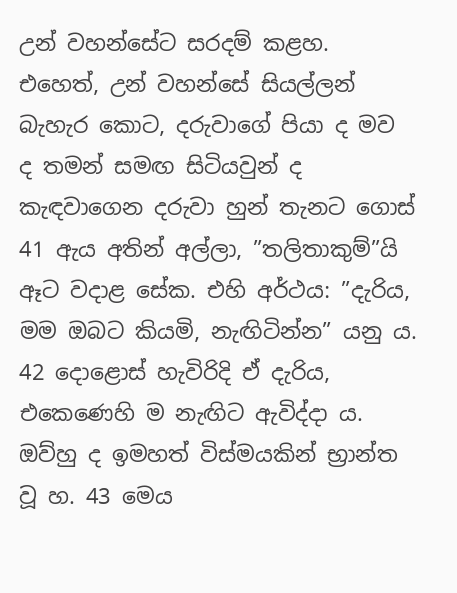උන් වහන්සේට සරදම් කළහ. එහෙත්, උන් වහන්සේ සියල්ලන් බැහැර කොට, දරුවාගේ පියා ද මව ද තමන් සමඟ සිටියවුන් ද කැඳවාගෙන දරුවා හුන් තැනට ගොස් 41 ඇය අතින් අල්ලා, ”තලිතාකුම්”යි ඈට වදාළ සේක. එහි අර්ථය: ”දැරිය, මම ඔබට කියමි, නැඟිටින්න” යනු ය. 42 දොළොස් හැවිරිදි ඒ දැරිය, එකෙණෙහි ම නැඟිට ඇවිද්දා ය. ඔව්හු ද ඉමහත් විස්මයකින් භ්‍රාන්ත වූ හ. 43 මෙය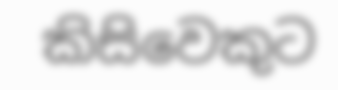කිසිවෙකුට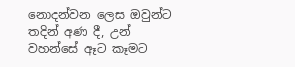නොදන්වන ලෙස ඔවුන්ට තදින් අණ දී, උන් වහන්සේ ඈට කෑමට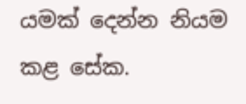යමක් දෙන්න නියම කළ සේක.